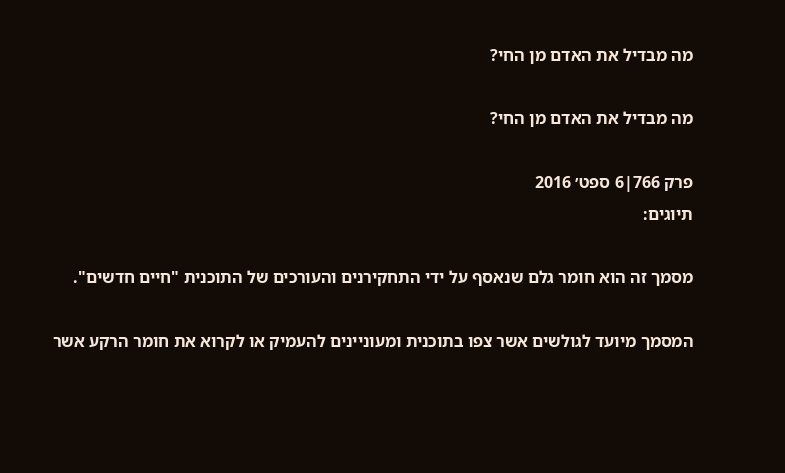מה מבדיל את האדם מן החי?

מה מבדיל את האדם מן החי?

פרק 766|6 ספט׳ 2016
תיוגים:

מסמך זה הוא חומר גלם שנאסף על ידי התחקירנים והעורכים של התוכנית "חיים חדשים".

המסמך מיועד לגולשים אשר צפו בתוכנית ומעוניינים להעמיק או לקרוא את חומר הרקע אשר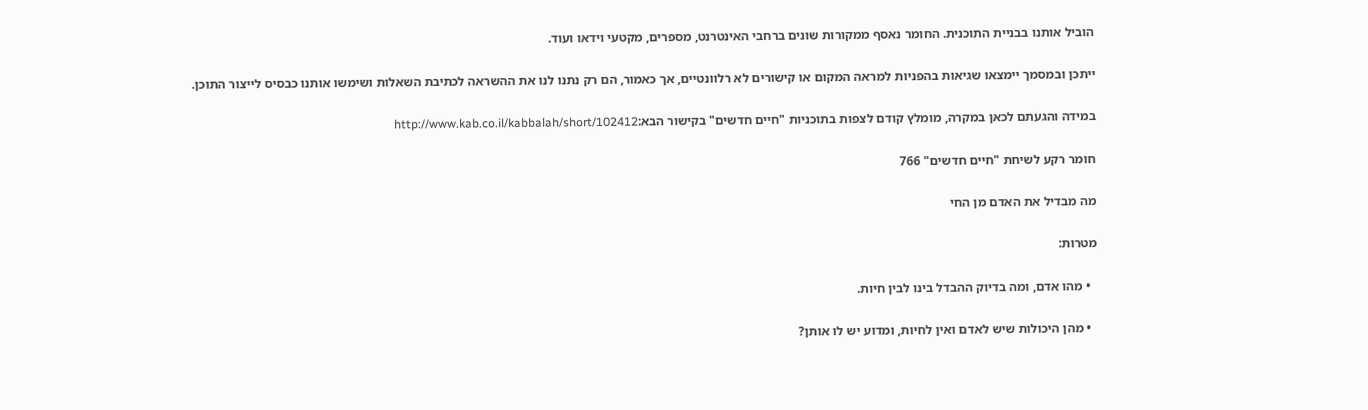הוביל אותנו בבניית התוכנית. החומר נאסף ממקורות שונים ברחבי האינטרנט, מספרים, מקטעי וידאו ועוד.

ייתכן ובמסמך יימצאו שגיאות בהפניות למראה המקום או קישורים לא רלוונטיים, אך כאמור, הם רק נתנו לנו את ההשראה לכתיבת השאלות ושימשו אותנו כבסיס לייצור התוכן.

במידה והגעתם לכאן במקרה, מומלץ קודם לצפות בתוכניות "חיים חדשים" בקישור הבא:http://www.kab.co.il/kabbalah/short/102412

חומר רקע לשיחת "חיים חדשים" 766

מה מבדיל את האדם מן החי

מטרות:

  • מהו אדם, ומה בדיוק ההבדל בינו לבין חיות.

  • מהן היכולות שיש לאדם ואין לחיות, ומדוע יש לו אותן?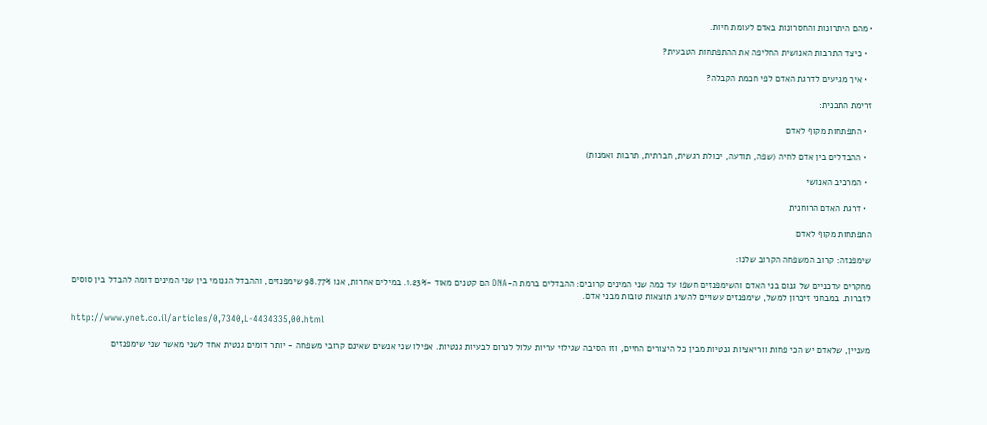• מהם היתרונות והחסרונות באדם לעומת חיות.

  • כיצד התרבות האנושית החליפה את ההתפתחות הטבעית?

  • איך מגיעים לדרגת האדם לפי חכמת הקבלה?

זרימת התכנית:

  • התפתחות מקוף לאדם

  • ההבדלים בין אדם לחיה (שפה, תודעה, יכולת רגשית, חברתית, תרבות ואמנות)

  • המרכיב האנושי

  • דרגת האדם הרוחנית

התפתחות מקוף לאדם

שימפנזה: קרוב המשפחה הקרוב שלנו:

מחקרים עדכניים של גנום בני האדם והשימפנזים חשפו עד כמה שני המינים קרובים: ההבדלים ברמת ה-DNA הם קטנים מאוד -1.23%. במילים אחרות, אנו 98.77% שימפנזים, וההבדל הגנומי בין שני המינים דומה להבדל בין סוסים לזברות. במבחני זיכרון למשל, שימפנזים עשויים להשיג תוצאות טובות מבני אדם.

http://www.ynet.co.il/articles/0,7340,L-4434335,00.html

מעניין, שלאדם יש הכי פחות ווריאציות גנטיות מבין כל היצורים החיים, וזו הסיבה שגילוי עריות עלול לגרום לבעיות גנטיות. אפילו שני אנשים שאינם קרובי משפחה - יותר דומים גנטית אחד לשני מאשר שני שימפנזים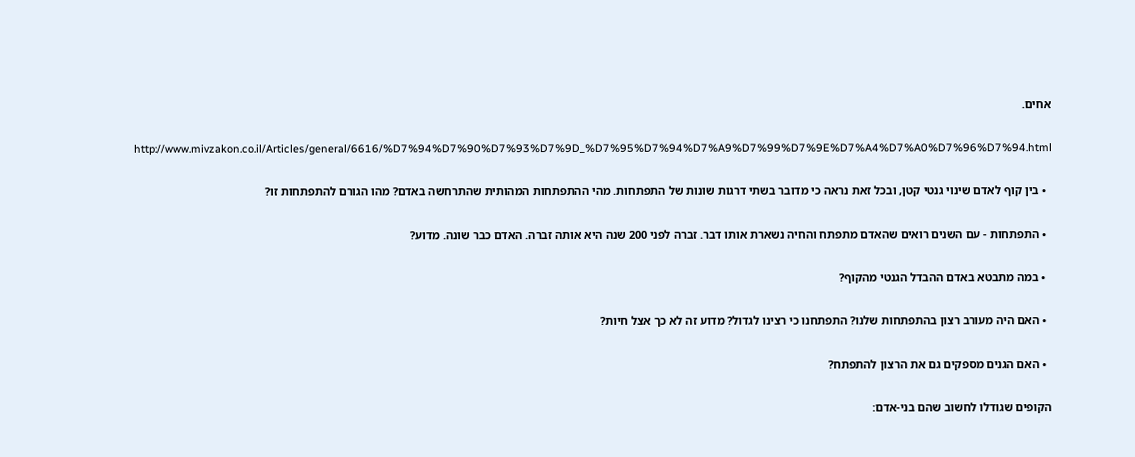אחים.

http://www.mivzakon.co.il/Articles/general/6616/%D7%94%D7%90%D7%93%D7%9D_%D7%95%D7%94%D7%A9%D7%99%D7%9E%D7%A4%D7%A0%D7%96%D7%94.html

  • בין קוף לאדם שינוי גנטי קטן, ובכל זאת נראה כי מדובר בשתי דרגות שונות של התפתחות. מהי ההתפתחות המהותית שהתרחשה באדם? מהו הגורם להתפתחות זו?

  • התפתחות - עם השנים רואים שהאדם מתפתח והחיה נשארת אותו דבר. זברה לפני 200 שנה היא אותה זברה. האדם כבר שונה. מדוע?

  • במה מתבטא באדם ההבדל הגנטי מהקוף?

  • האם היה מעורב רצון בהתפתחות שלנו? התפתחנו כי רצינו לגדול? מדוע זה לא כך אצל חיות?

  • האם הגנים מספקים גם את הרצון להתפתח?

הקופים שגודלו לחשוב שהם בני-אדם: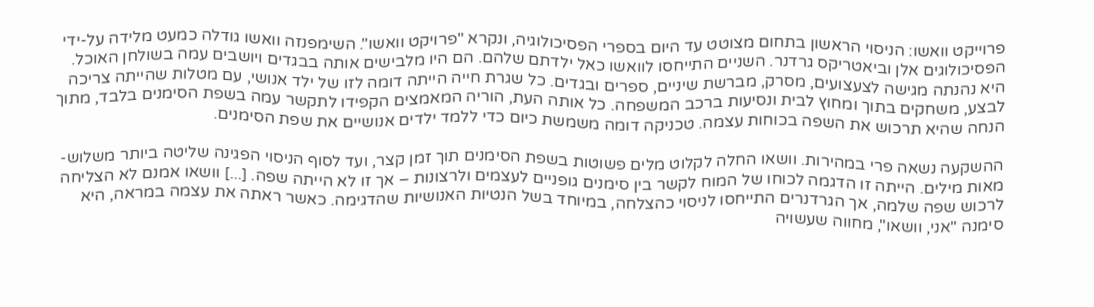פרוייקט וואשו: הניסוי הראשון בתחום מצוטט עד היום בספרי הפסיכולוגיה, ונקרא "פרויקט וואשו". השימפנזה וואשו גודלה כמעט מלידה על-ידי הפסיכולוגים אלן וביאטריקס גרדנר. השניים התייחסו לוואשו כאל ילדתם שלהם. הם היו מלבישים אותה בבגדים ויושבים עמה בשולחן האוכל. היא נהנתה מגישה לצעצועים, מסרק, מברשת שיניים, ספרים ובגדים. כל שגרת חייה הייתה דומה לזו של ילד אנושי, עם מטלות שהייתה צריכה לבצע, משחקים בתוך ומחוץ לבית ונסיעות ברכב המשפחה. כל אותה העת, הוריה המאמצים הקפידו לתקשר עמה בשפת הסימנים בלבד, מתוך הנחה שהיא תרכוש את השפה בכוחות עצמה. טכניקה דומה משמשת כיום כדי ללמד ילדים אנושיים את שפת הסימנים.

ההשקעה נשאה פרי במהירות. וושאו החלה לקלוט מלים פשוטות בשפת הסימנים תוך זמן קצר, ועד לסוף הניסוי הפגינה שליטה ביותר משלוש-מאות מילים. הייתה זו הדגמה לכוחו של המוח לקשר בין סימנים גופניים לעצמים ולרצונות – אך זו לא הייתה שפה. [...] וושאו אמנם לא הצליחה לרכוש שפה שלמה, אך הגרדנרים התייחסו לניסוי כהצלחה, במיוחד בשל הנטיות האנושיות שהדגימה. כאשר ראתה את עצמה במראה, היא סימנה "אני, וושאו", מחווה שעשויה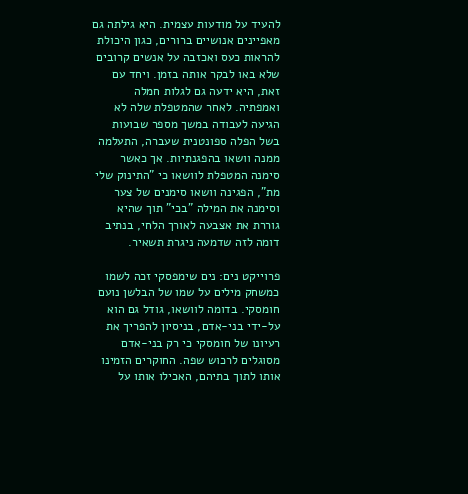להעיד על מודעות עצמית. היא גילתה גם מאפיינים אנושיים ברורים, כגון היכולת להראות כעס ואכזבה על אנשים קרובים שלא באו לבקר אותה בזמן. ויחד עם זאת, היא ידעה גם לגלות חמלה ואמפתיה. לאחר שהמטפלת שלה לא הגיעה לעבודה במשך מספר שבועות בשל הפלה ספונטנית שעברה, התעלמה ממנה וושאו בהפגנתיות. אך כאשר סימנה המטפלת לוושאו כי "התינוק שלי מת", הפגינה וושאו סימנים של צער וסימנה את המילה "בכי" תוך שהיא גוררת את אצבעה לאורך הלחי, בנתיב דומה לזה שדמעה ניגרת תשאיר.

פרוייקט נים: נים שימפסקי זכה לשמו כמשחק מילים על שמו של הבלשן נועם חומסקי. בדומה לוושאו, גודל גם הוא על-ידי בני-אדם, בניסיון להפריך את רעיונו של חומסקי כי רק בני-אדם מסוגלים לרכוש שפה. החוקרים הזמינו אותו לתוך בתיהם, האכילו אותו על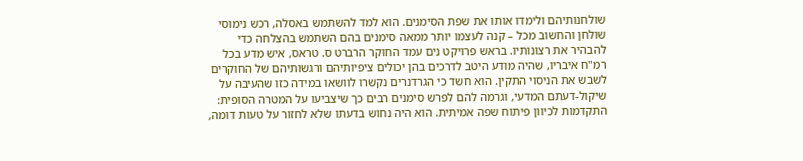שולחנותיהם ולימדו אותו את שפת הסימנים. הוא למד להשתמש באסלה, רכש נימוסי שולחן והחשוב מכל – קנה לעצמו יותר ממאה סימנים בהם השתמש בהצלחה כדי להבהיר את רצונותיו. בראש פרויקט נים עמד החוקר הרברט ס. טראס, איש מדע בכל רמ"ח איבריו, שהיה מודע היטב לדרכים בהן יכולים ציפיותיהם ורגשותיהם של החוקרים לשבש את הניסוי התקין. הוא חשד כי הגרדנרים נקשרו לוושאו במידה כזו שהעיבה על שיקול-דעתם המדעי, וגרמה להם לפרש סימנים רבים כך שיצביעו על המטרה הסופית: התקדמות לכיוון פיתוח שפה אמיתית. הוא היה נחוש בדעתו שלא לחזור על טעות דומה,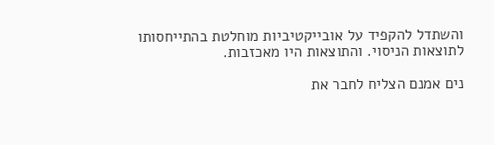והשתדל להקפיד על אובייקטיביות מוחלטת בהתייחסותו לתוצאות הניסוי. והתוצאות היו מאכזבות.

נים אמנם הצליח לחבר את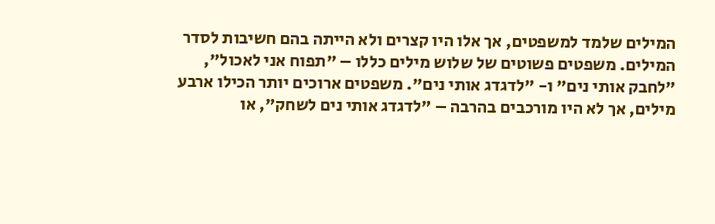המילים שלמד למשפטים, אך אלו היו קצרים ולא הייתה בהם חשיבות לסדר המילים. משפטים פשוטים של שלוש מילים כללו – "תפוח אני לאכול", "לחבק אותי נים" ו- "לדגדג אותי נים". משפטים ארוכים יותר הכילו ארבע מילים, אך לא היו מורכבים בהרבה – "לדגדג אותי נים לשחק", או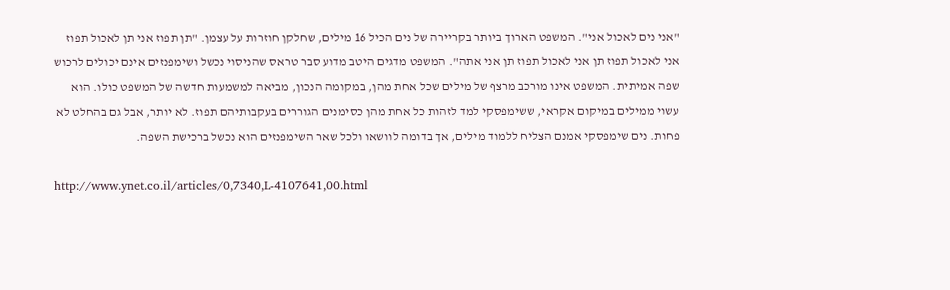"אני נים לאכול אני". המשפט הארוך ביותר בקריירה של נים הכיל 16 מילים, שחלקן חוזרות על עצמן. "תן תפוז אני תן לאכול תפוז אני לאכול תפוז תן אני לאכול תפוז תן אני אתה". המשפט מדגים היטב מדוע סבר טראס שהניסוי נכשל ושימפנזים אינם יכולים לרכוש שפה אמיתית. המשפט אינו מורכב מרצף של מילים שכל אחת מהן, במקומה הנכון, מביאה למשמעות חדשה של המשפט כולו. הוא עשוי ממילים במיקום אקראי, ששימפסקי למד לזהות כל אחת מהן כסימנים הגוררים בעקבותיהם תפוז. לא יותר, אבל גם בהחלט לא פחות. נים שימפסקי אמנם הצליח ללמוד מילים, אך בדומה לוושאו ולכל שאר השימפנזים הוא נכשל ברכישת השפה.

http://www.ynet.co.il/articles/0,7340,L-4107641,00.html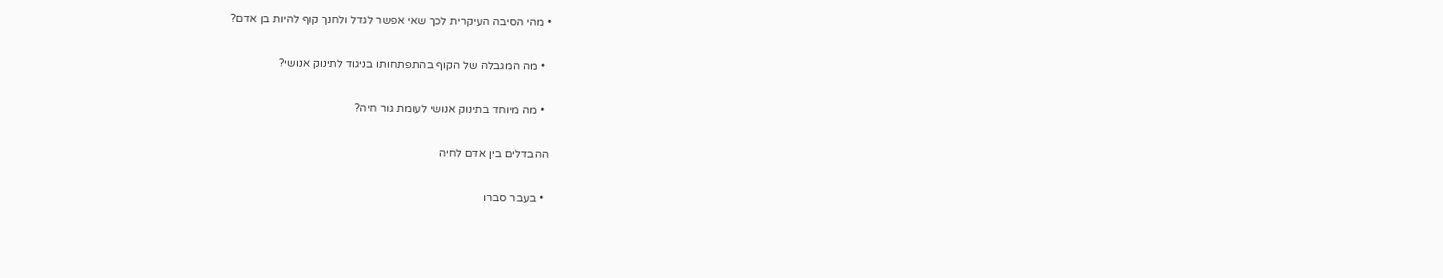• מהי הסיבה העיקרית לכך שאי אפשר לגדל ולחנך קוף להיות בן אדם?

  • מה המגבלה של הקוף בהתפתחותו בניגוד לתינוק אנושי?

  • מה מיוחד בתינוק אנושי לעומת גור חיה?

ההבדלים בין אדם לחיה

  • בעבר סברו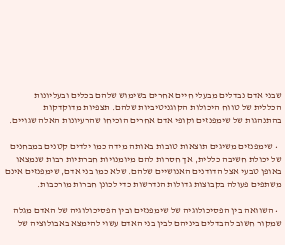שבני אדם נבדלים מבעלי חיים אחרים בשימוש שלהם בכלים ובעליונות הכללית של טווח היכולות הקוגניטיביות שלהם. תצפיות מדוקדקות בהתנהגות של שימפנזים וקופי אדם אחרים הוכיחו שהרעיונות האלה שגויים.

  • שימפנזים משיגים תוצאות טובות באותה מידה כמו ילדים קטנים במבחנים של יכולת חשיבה כללית, אך חסרות להם מיומנויות חברתיות רבות שנמצאו באופן טבעי אצל הדודנים האנושיים שלהם. שלא כמו בני אדם, שימפנזים אינם משתפים פעולה בקבוצות גדולות הנדרשות כדי לכונן חברות מורכבות.

  • השוואה בין הפסיכולוגיה של שימפנזים ובין הפסיכולוגיה של האדם מגלה שמקור חשוב להבדלים ביניהם לבין בני האדם עשוי להימצא באבולוציה של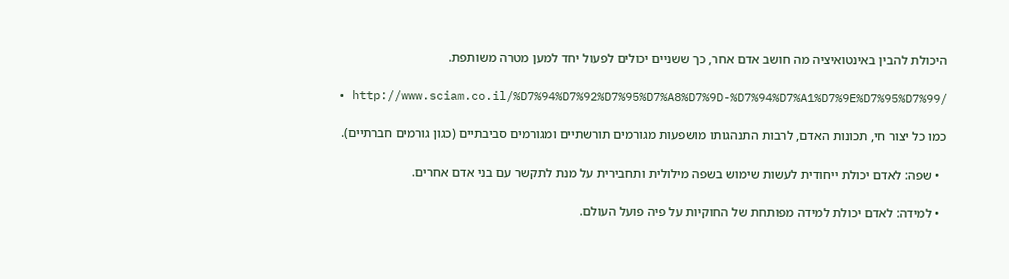היכולת להבין באינטואיציה מה חושב אדם אחר, כך ששניים יכולים לפעול יחד למען מטרה משותפת.

  • http://www.sciam.co.il/%D7%94%D7%92%D7%95%D7%A8%D7%9D-%D7%94%D7%A1%D7%9E%D7%95%D7%99/

כמו כל יצור חי, תכונות האדם, לרבות התנהגותו מושפעות מגורמים תורשתיים ומגורמים סביבתיים (כגון גורמים חברתיים).

  • שפה: לאדם יכולת ייחודית לעשות שימוש בשפה מילולית ותחבירית על מנת לתקשר עם בני אדם אחרים.

  • למידה: לאדם יכולת למידה מפותחת של החוקיות על פיה פועל העולם.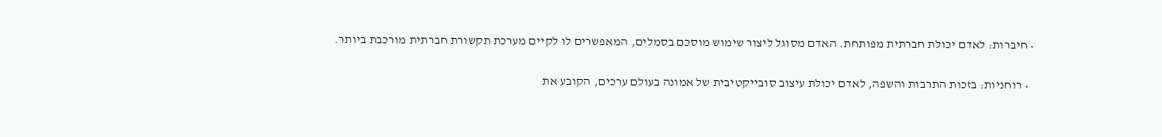• חיברות: לאדם יכולת חברתית מפותחת. האדם מסוגל ליצור שימוש מוסכם בסמלים, המאפשרים לו לקיים מערכת תקשורת חברתית מורכבת ביותר.

  • רוחניות: בזכות התרבות והשפה, לאדם יכולת עיצוב סובייקטיבית של אמונה בעולם ערכים, הקובע את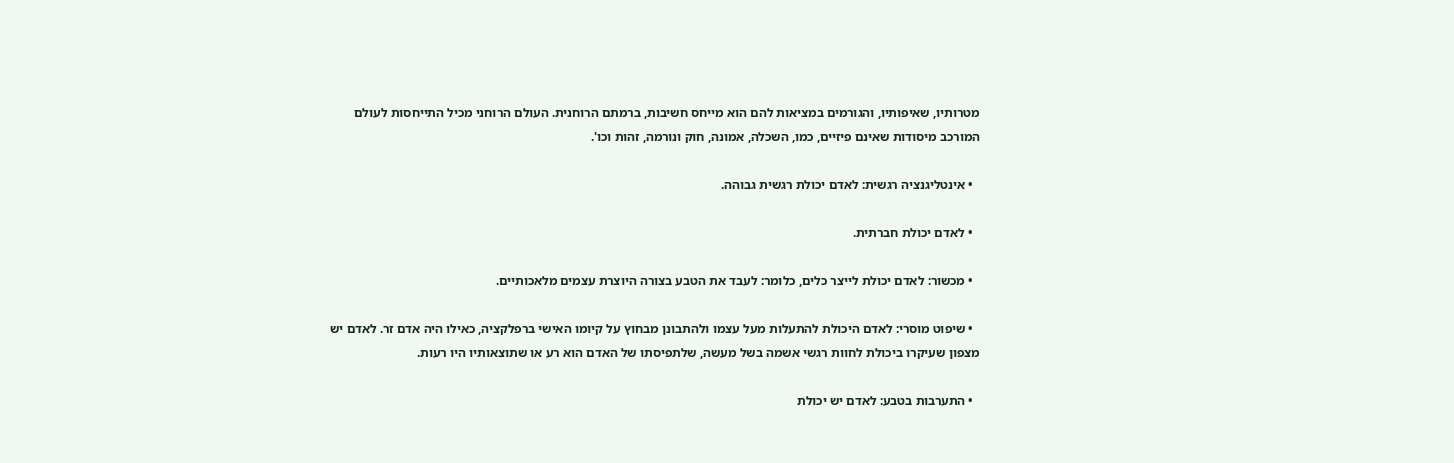מטרותיו, שאיפותיו, והגורמים במציאות להם הוא מייחס חשיבות, ברמתם הרוחנית. העולם הרוחני מכיל התייחסות לעולם המורכב מיסודות שאינם פיזיים, כמו, השכלה, אמונה, חוק ונורמה, זהות וכו'.

  • אינטליגנציה רגשית: לאדם יכולת רגשית גבוהה.

  • לאדם יכולת חברתית.

  • מכשור: לאדם יכולת לייצר כלים, כלומר: לעבד את הטבע בצורה היוצרת עצמים מלאכותיים.

  • שיפוט מוסרי: לאדם היכולת להתעלות מעל עצמו ולהתבונן מבחוץ על קיומו האישי ברפלקציה, כאילו היה אדם זר. לאדם יש מצפון שעיקרו ביכולת לחוות רגשי אשמה בשל מעשה, שלתפיסתו של האדם הוא רע או שתוצאותיו היו רעות.

  • התערבות בטבע: לאדם יש יכולת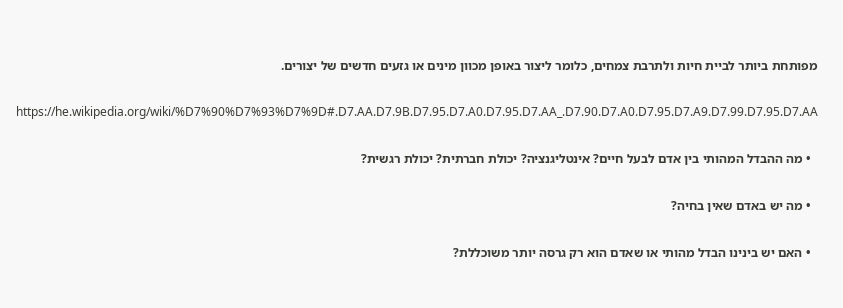מפותחת ביותר לביית חיות ולתרבת צמחים, כלומר ליצור באופן מכוון מינים או גזעים חדשים של יצורים.

https://he.wikipedia.org/wiki/%D7%90%D7%93%D7%9D#.D7.AA.D7.9B.D7.95.D7.A0.D7.95.D7.AA_.D7.90.D7.A0.D7.95.D7.A9.D7.99.D7.95.D7.AA

  • מה ההבדל המהותי בין אדם לבעל חיים? אינטליגנציה? יכולת חברתית? יכולת רגשית?

  • מה יש באדם שאין בחיה?

  • האם יש בינינו הבדל מהותי או שאדם הוא רק גרסה יותר משוכללת?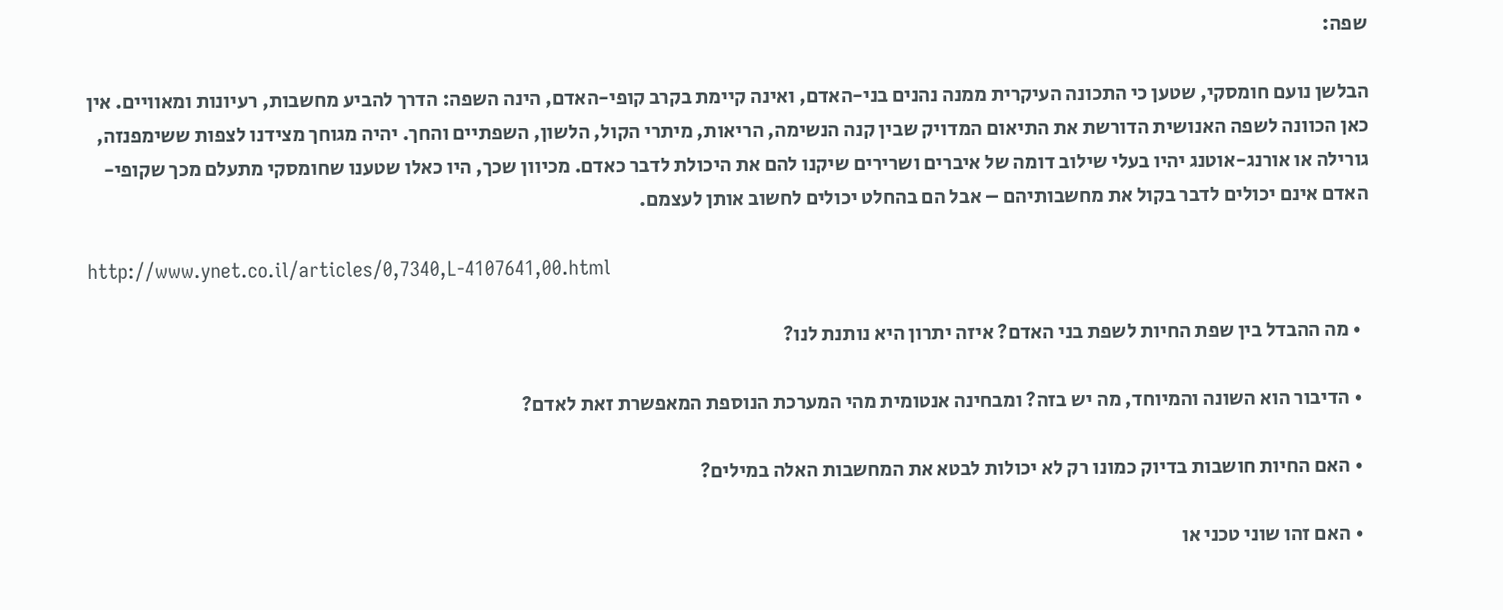שפה:

הבלשן נועם חומסקי, שטען כי התכונה העיקרית ממנה נהנים בני-האדם, ואינה קיימת בקרב קופי-האדם, הינה השפה: הדרך להביע מחשבות, רעיונות ומאוויים. אין כאן הכוונה לשפה האנושית הדורשת את התיאום המדויק שבין קנה הנשימה, הריאות, מיתרי הקול, הלשון, השפתיים והחך. יהיה מגוחך מצידנו לצפות ששימפנזה, גורילה או אורנג-אוטנג יהיו בעלי שילוב דומה של איברים ושרירים שיקנו להם את היכולת לדבר כאדם. מכיוון שכך, היו כאלו שטענו שחומסקי מתעלם מכך שקופי-האדם אינם יכולים לדבר בקול את מחשבותיהם – אבל הם בהחלט יכולים לחשוב אותן לעצמם.

http://www.ynet.co.il/articles/0,7340,L-4107641,00.html

  • מה ההבדל בין שפת החיות לשפת בני האדם? איזה יתרון היא נותנת לנו?

  • הדיבור הוא השונה והמיוחד, מה יש בזה? ומבחינה אנטומית מהי המערכת הנוספת המאפשרת זאת לאדם?

  • האם החיות חושבות בדיוק כמונו רק לא יכולות לבטא את המחשבות האלה במילים?

  • האם זהו שוני טכני או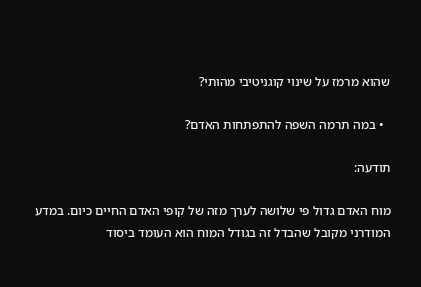שהוא מרמז על שינוי קוגניטיבי מהותי?

  • במה תרמה השפה להתפתחות האדם?

תודעה:

מוח האדם גדול פי שלושה לערך מזה של קופי האדם החיים כיום. במדע המודרני מקובל שהבדל זה בגודל המוח הוא העומד ביסוד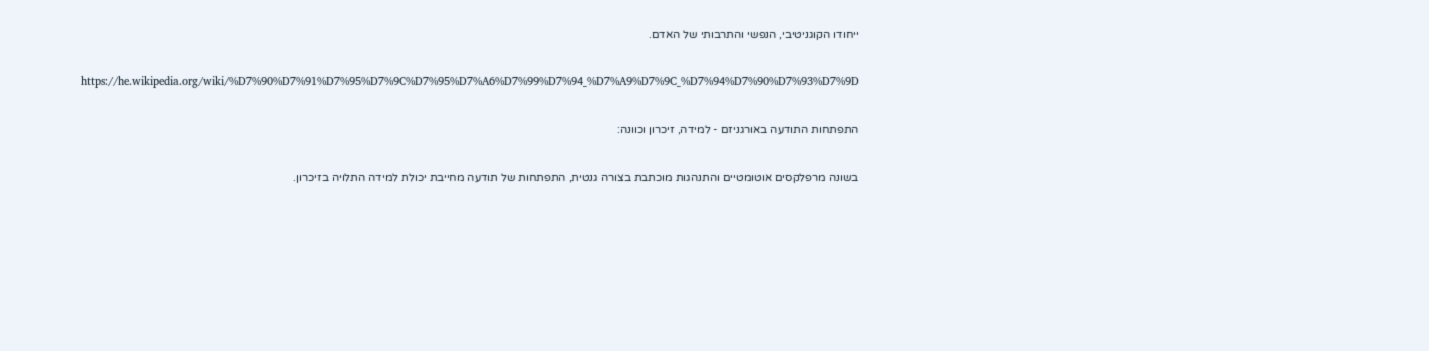ייחודו הקוגניטיבי, הנפשי והתרבותי של האדם.

https://he.wikipedia.org/wiki/%D7%90%D7%91%D7%95%D7%9C%D7%95%D7%A6%D7%99%D7%94_%D7%A9%D7%9C_%D7%94%D7%90%D7%93%D7%9D

התפתחות התודעה באורגניזם - למידה, זיכרון וכוונה:

בשונה מרפלקסים אוטומטיים והתנהגות מוכתבת בצורה גנטית, התפתחות של תודעה מחייבת יכולת למידה התלויה בזיכרון.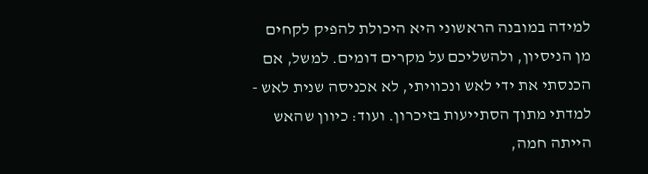למידה במובנה הראשוני היא היכולת להפיק לקחים מן הניסיון, ולהשליכם על מקרים דומים. למשל, אם הכנסתי את ידי לאש ונכוויתי, לא אכניסה שנית לאש - למדתי מתוך הסתייעות בזיכרון. ועוד: כיוון שהאש הייתה חמה,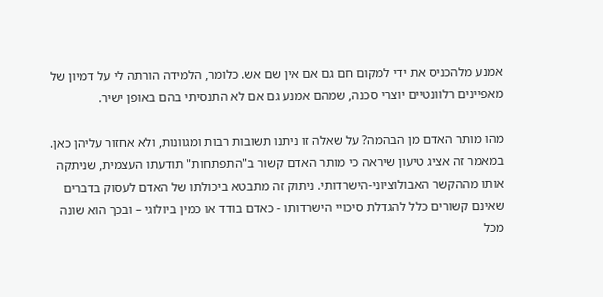אמנע מלהכניס את ידי למקום חם גם אם אין שם אש. כלומר, הלמידה הורתה לי על דמיון של מאפיינים רלוונטיים יוצרי סכנה, שמהם אמנע גם אם לא התנסיתי בהם באופן ישיר.

מהו מותר האדם מן הבהמה? על שאלה זו ניתנו תשובות רבות ומגוונות, ולא אחזור עליהן כאן. במאמר זה אציג טיעון שיראה כי מותר האדם קשור ב"התפתחות" תודעתו העצמית, שניתקה אותו מההקשר האבולוציוני-הישרדותי. ניתוק זה מתבטא ביכולתו של האדם לעסוק בדברים שאינם קשורים כלל להגדלת סיכויי הישרדותו - כאדם בודד או כמין ביולוגי – ובכך הוא שונה מכל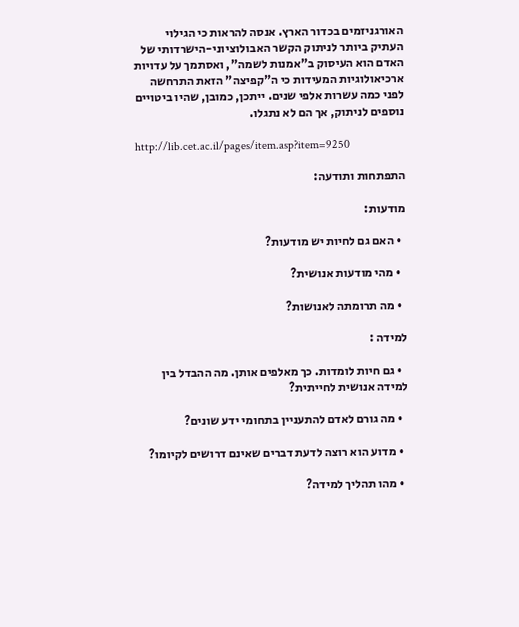האורגניזמים בכדור הארץ. אנסה להראות כי הגילוי העתיק ביותר לניתוק הקשר האבולוציוני-הישרדותי של האדם הוא העיסוק ב"אמנות לשמה", ואסתמך על עדויות ארכיאולוגיות המעידות כי ה"קפיצה" הזאת התרחשה לפני כמה עשרות אלפי שנים. ייתכן, כמובן, שהיו ביטויים נוספים לניתוק, אך הם לא נתגלו.

http://lib.cet.ac.il/pages/item.asp?item=9250

התפתחות ותודעה:

מודעות:

  • האם גם לחיות יש מודעות?

  • מהי מודעות אנושית?

  • מה תרומתה לאנושות?

למידה :

  • גם חיות לומדות. כך מאלפים אותן. מה ההבדל בין למידה אנושית לחייתית?

  • מה גורם לאדם להתעניין בתחומי ידע שונים?

  • מדוע הוא רוצה לדעת דברים שאינם דרושים לקיומו?

  • מהו תהליך למידה?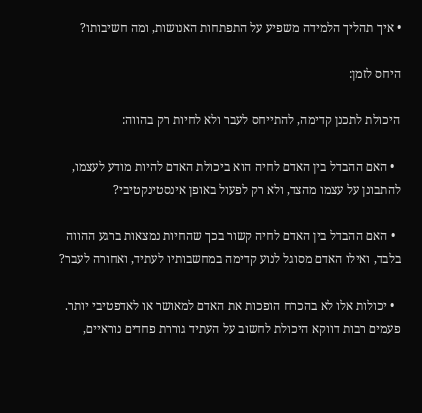• איך תהליך הלמידה משפיע על התפתחות האנושות, ומה חשיבותו?

היחס לזמן:

היכולת לתכנן קדימה, להתייחס לעבר ולא לחיות רק בהווה:

  • האם ההבדל בין האדם לחיה הוא ביכולת האדם להיות מודע לעצמו, להתבונן על עצמו מהצד, ולא רק לפעול באופן אינסטינקטיבי?

  • האם ההבדל בין האדם לחיה קשור בכך שהחיות נמצאות ברגע ההווה בלבד, ואילו האדם מסוגל לנוע קדימה במחשבותיו לעתיד, ואחורה לעבר?

  • יכולות אלו לא בהכרח הופכות את האדם למאושר או לאדפטיבי יותר. פעמים רבות דווקא היכולת לחשוב על העתיד גוררת פחדים נוראיים,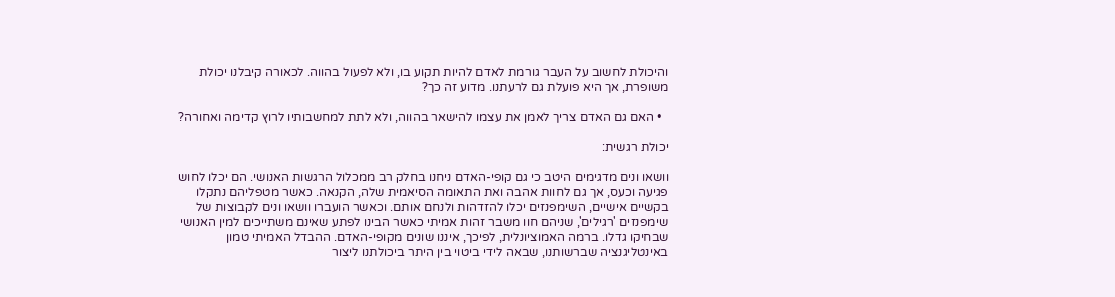והיכולת לחשוב על העבר גורמת לאדם להיות תקוע בו, ולא לפעול בהווה. לכאורה קיבלנו יכולת משופרת, אך היא פועלת גם לרעתנו. מדוע זה כך?

  • האם גם האדם צריך לאמן את עצמו להישאר בהווה, ולא לתת למחשבותיו לרוץ קדימה ואחורה?

יכולת רגשית:

וושאו ונים מדגימים היטב כי גם קופי-האדם ניחנו בחלק רב ממכלול הרגשות האנושי. הם יכלו לחוש פגיעה וכעס, אך גם לחוות אהבה ואת התאומה הסיאמית שלה, הקנאה. כאשר מטפליהם נתקלו בקשיים אישיים, השימפנזים יכלו להזדהות ולנחם אותם. וכאשר הועברו וושאו ונים לקבוצות של שימפנזים 'רגילים', שניהם חוו משבר זהות אמיתי כאשר הבינו לפתע שאינם משתייכים למין האנושי שבחיקו גדלו. ברמה האמוציונלית, לפיכך, איננו שונים מקופי-האדם. ההבדל האמיתי טמון באינטליגנציה שברשותנו, שבאה לידי ביטוי בין היתר ביכולתנו ליצור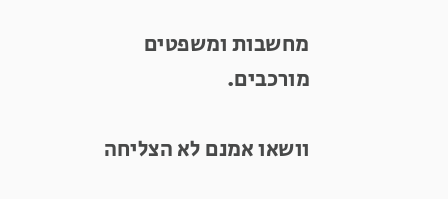מחשבות ומשפטים מורכבים.

וושאו אמנם לא הצליחה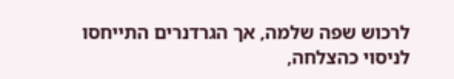לרכוש שפה שלמה, אך הגרדנרים התייחסו לניסוי כהצלחה,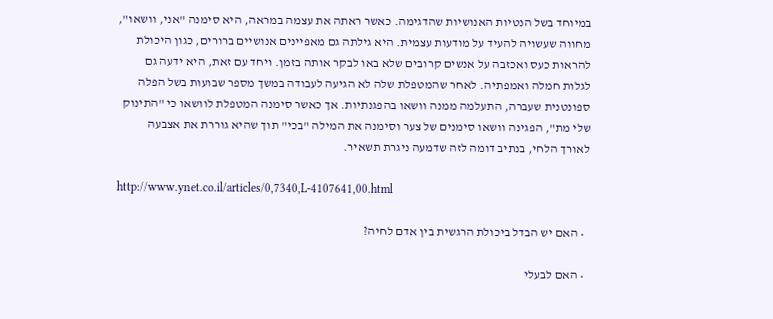במיוחד בשל הנטיות האנושיות שהדגימה. כאשר ראתה את עצמה במראה, היא סימנה "אני, וושאו", מחווה שעשויה להעיד על מודעות עצמית. היא גילתה גם מאפיינים אנושיים ברורים, כגון היכולת להראות כעס ואכזבה על אנשים קרובים שלא באו לבקר אותה בזמן. ויחד עם זאת, היא ידעה גם לגלות חמלה ואמפתיה. לאחר שהמטפלת שלה לא הגיעה לעבודה במשך מספר שבועות בשל הפלה ספונטנית שעברה, התעלמה ממנה וושאו בהפגנתיות. אך כאשר סימנה המטפלת לוושאו כי "התינוק שלי מת", הפגינה וושאו סימנים של צער וסימנה את המילה "בכי" תוך שהיא גוררת את אצבעה לאורך הלחי, בנתיב דומה לזה שדמעה ניגרת תשאיר.

http://www.ynet.co.il/articles/0,7340,L-4107641,00.html

  • האם יש הבדל ביכולת הרגשית בין אדם לחיה?

  • האם לבעלי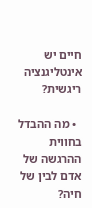חיים יש אינטליגנציה ריגשית?

  • מה ההבדל בחווית ההרגשה של אדם לבין של חיה?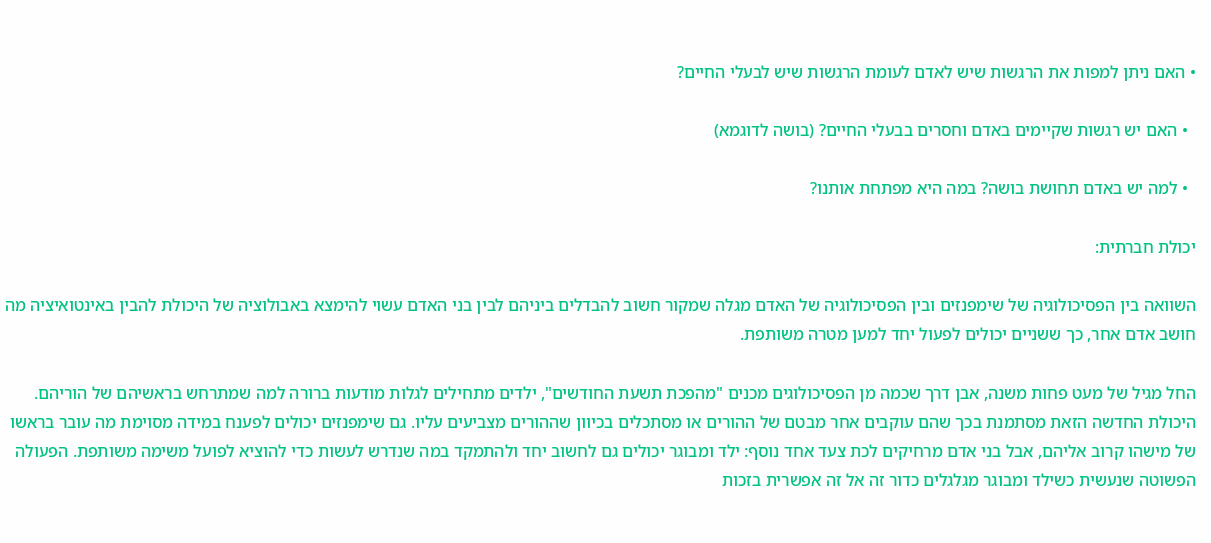• האם ניתן למפות את הרגשות שיש לאדם לעומת הרגשות שיש לבעלי החיים?

  • האם יש רגשות שקיימים באדם וחסרים בבעלי החיים? (בושה לדוגמא)

  • למה יש באדם תחושת בושה? במה היא מפתחת אותנו?

יכולת חברתית:

השוואה בין הפסיכולוגיה של שימפנזים ובין הפסיכולוגיה של האדם מגלה שמקור חשוב להבדלים ביניהם לבין בני האדם עשוי להימצא באבולוציה של היכולת להבין באינטואיציה מה חושב אדם אחר, כך ששניים יכולים לפעול יחד למען מטרה משותפת.

החל מגיל של מעט פחות משנה, אבן דרך שכמה מן הפסיכולוגים מכנים "מהפכת תשעת החודשים", ילדים מתחילים לגלות מודעות ברורה למה שמתרחש בראשיהם של הוריהם. היכולת החדשה הזאת מסתמנת בכך שהם עוקבים אחר מבטם של ההורים או מסתכלים בכיוון שההורים מצביעים עליו. גם שימפנזים יכולים לפענח במידה מסוימת מה עובר בראשו של מישהו קרוב אליהם, אבל בני אדם מרחיקים לכת צעד אחד נוסף: ילד ומבוגר יכולים גם לחשוב יחד ולהתמקד במה שנדרש לעשות כדי להוציא לפועל משימה משותפת. הפעולה הפשוטה שנעשית כשילד ומבוגר מגלגלים כדור זה אל זה אפשרית בזכות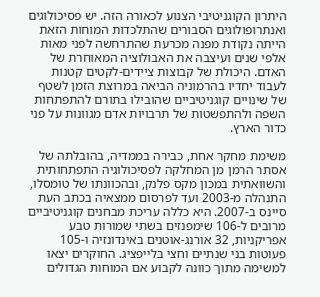היתרון הקוגניטיבי הצנוע לכאורה הזה. יש פסיכולוגים ואנתרופולוגים הסבורים שהתלכדות המוחות הזאת הייתה נקודת מפנה מכרעת שהתרחשה לפני מאות אלפי שנים ועיצבה את האבולוציה המאוחרת של האדם. היכולת של קבוצות ציידים-לקטים קטנות לעבוד יחדיו בהרמוניה הביאה במרוצת הזמן לשטף של שינויים קוגניטיביים שהובילו בתורם להתפתחות השפה ולהתפשטות של תרבויות אדם מגוונות על פני כדור הארץ.

משימת מחקר אחת, כבירה בממדיה, בהובלתה של אסתר הרמן מן המחלקה לפסיכולוגיה התפתחותית והשוואתית במכון מקס פלנק, ובהכוונתו של טומסלו, התנהלה מ-2003 ועד לפרסום ממצאיה בכתב העת סיינס ב-2007. היא כללה עריכת מבחנים קוגניטיביים מרובים ל-106 שימפנזים בשתי שמורות טבע אפריקניות, 32 אורנג-אוטנים באינדונזיה ו-105 פעוטות בני שנתיים וחצי בלייפציג. החוקרים יצאו למשימה מתוך כוונה לקבוע אם המוחות הגדולים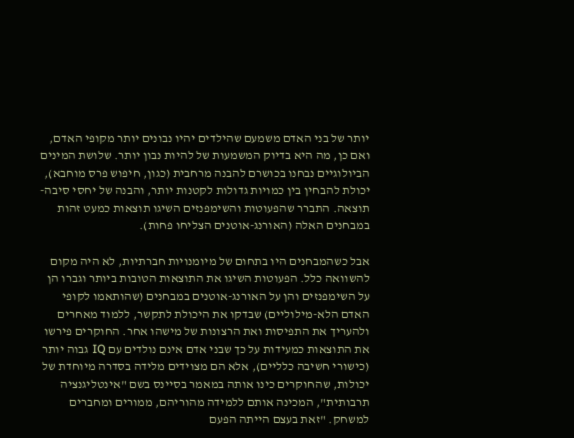יותר של בני האדם משמעם שהילדים יהיו נבונים יותר מקופי האדם, ואם כן, מה היא בדיוק המשמעות של להיות נבון יותר. שלושת המינים הביולוגיים נבחנו בכושרם להבנה מרחבית (כגון, חיפוש פרס מוחבא), יכולת להבחין בין כמויות גדולות לקטנות יותר, והבנה של יחסי סיבה-תוצאה. התברר שהפעוטות והשימפנזים השיגו תוצאות כמעט זהות במבחנים האלה (האורנג-אוטנים הצליחו פחות).

אבל כשהמבחנים היו בתחום של מיומנויות חברתיות, לא היה מקום להשוואה כלל. הפעוטות השיגו את התוצאות הטובות ביותר וגברו הן על השימפנזים והן על האורנג-אוטנים במבחנים (שהותאמו לקופי האדם הלא-מילוליים) שבדקו את היכולת לתקשר, ללמוד מאחרים ולהעריך את התפיסות ואת הרצונות של מישהו אחר. החוקרים פירשו את התוצאות כמעידות על כך שבני אדם אינם נולדים עם IQ גבוה יותר (כישורי חשיבה כלליים), אלא הם מצוידים מלידה בסדרה מיוחדת של יכולות, שהחוקרים כינו אותה במאמר בסיינס בשם "אינטליגנציה תרבותית", המכינה אותם ללמידה מהוריהם, ממורים ומחברים למשחק. "זאת בעצם הייתה הפעם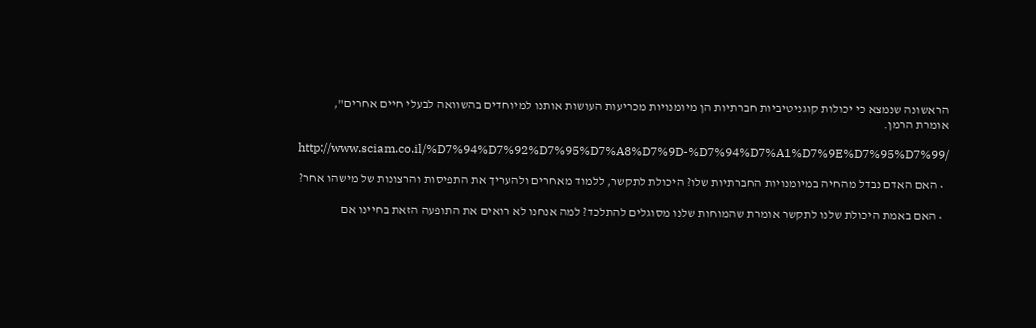הראשונה שנמצא כי יכולות קוגניטיביות חברתיות הן מיומנויות מכריעות העושות אותנו למיוחדים בהשוואה לבעלי חיים אחרים", אומרת הרמן.

http://www.sciam.co.il/%D7%94%D7%92%D7%95%D7%A8%D7%9D-%D7%94%D7%A1%D7%9E%D7%95%D7%99/

  • האם האדם נבדל מהחיה במיומנויות החברתיות שלו? היכולת לתקשר, ללמוד מאחרים ולהעריך את התפיסות והרצונות של מישהו אחר?

  • האם באמת היכולת שלנו לתקשר אומרת שהמוחות שלנו מסוגלים להתלכד? למה אנחנו לא רואים את התופעה הזאת בחיינו אם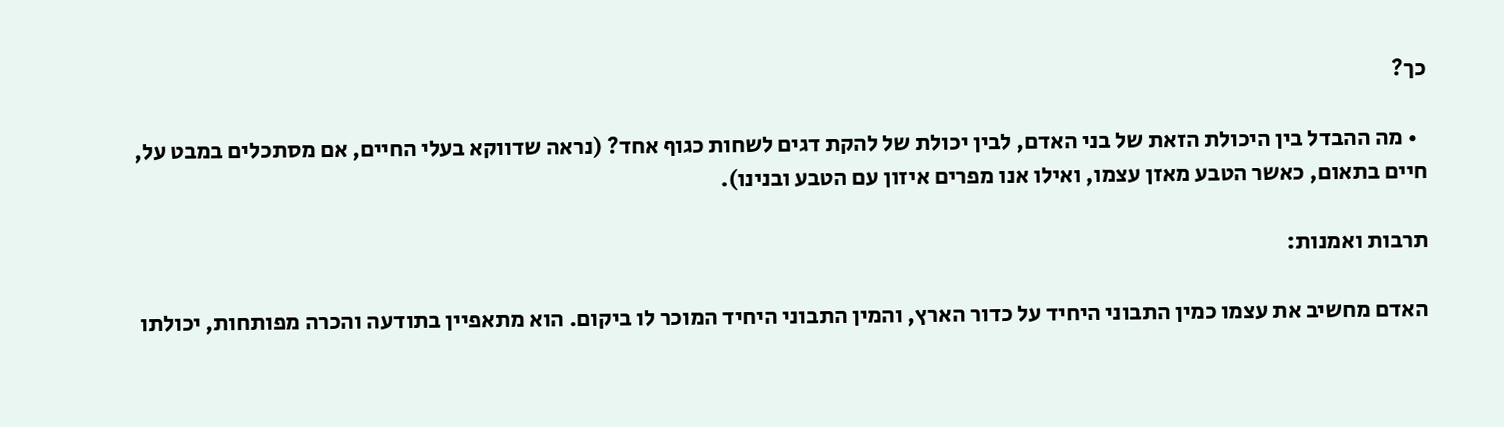כך?

  • מה ההבדל בין היכולת הזאת של בני האדם, לבין יכולת של להקת דגים לשחות כגוף אחד? (נראה שדווקא בעלי החיים, אם מסתכלים במבט על, חיים בתאום, כאשר הטבע מאזן עצמו, ואילו אנו מפרים איזון עם הטבע ובנינו).

תרבות ואמנות:

האדם מחשיב את עצמו כמין התבוני היחיד על כדור הארץ, והמין התבוני היחיד המוכר לו ביקום. הוא מתאפיין בתודעה והכרה מפותחות, יכולתו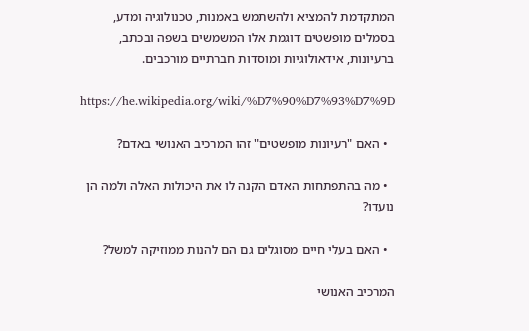המתקדמת להמציא ולהשתמש באמנות, טכנולוגיה ומדע, בסמלים מופשטים דוגמת אלו המשמשים בשפה ובכתב, ברעיונות, אידאולוגיות ומוסדות חברתיים מורכבים.

https://he.wikipedia.org/wiki/%D7%90%D7%93%D7%9D

  • האם "רעיונות מופשטים" זהו המרכיב האנושי באדם?

  • מה בהתפתחות האדם הקנה לו את היכולות האלה ולמה הן נועדו?

  • האם בעלי חיים מסוגלים גם הם להנות ממוזיקה למשל?

המרכיב האנושי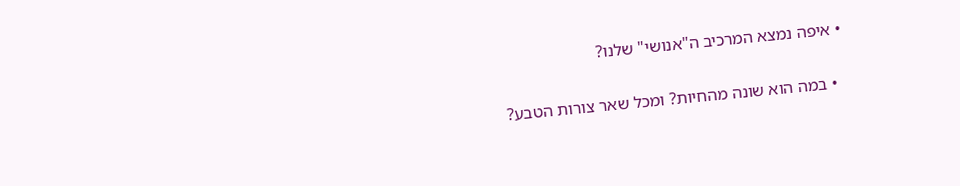• איפה נמצא המרכיב ה"אנושי" שלנו?

  • במה הוא שונה מהחיות? ומכל שאר צורות הטבע?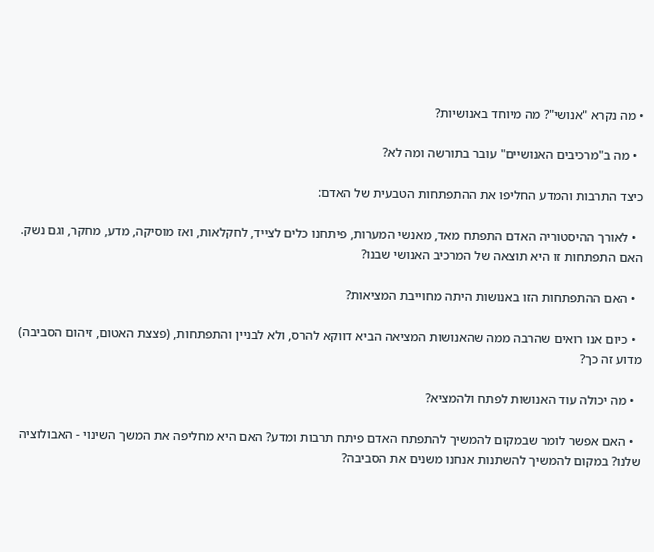• מה נקרא "אנושי"? מה מיוחד באנושיות?

  • מה ב"מרכיבים האנושיים" עובר בתורשה ומה לא?

כיצד התרבות והמדע החליפו את ההתפתחות הטבעית של האדם:

  • לאורך ההיסטוריה האדם התפתח מאד, מאנשי המערות, פיתחנו כלים לצייד, לחקלאות, ואז מוסיקה, מדע, מחקר, וגם נשק. האם התפתחות זו היא תוצאה של המרכיב האנושי שבנו?

  • האם ההתפתחות הזו באנושות היתה מחוייבת המציאות?

  • כיום אנו רואים שהרבה ממה שהאנושות המציאה הביא דווקא להרס, ולא לבניין והתפתחות, (פצצת האטום, זיהום הסביבה) מדוע זה כך?

  • מה יכולה עוד האנושות לפתח ולהמציא?

  • האם אפשר לומר שבמקום להמשיך להתפתח האדם פיתח תרבות ומדע? האם היא מחליפה את המשך השינוי - האבולוציה שלנו? במקום להמשיך להשתנות אנחנו משנים את הסביבה?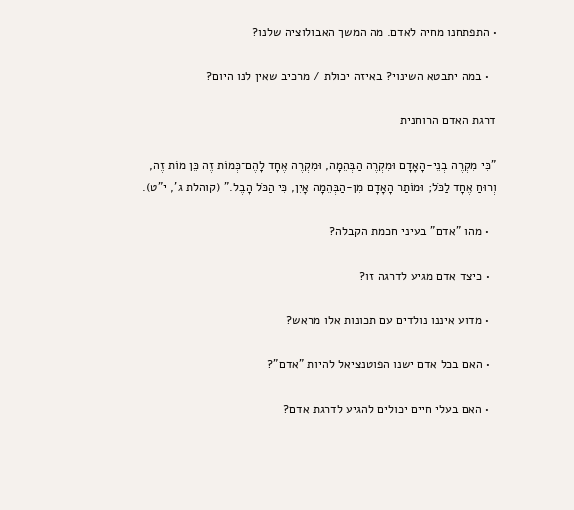• התפתחנו מחיה לאדם. מה המשך האבולוציה שלנו?

  • במה יתבטא השינוי? באיזה יכולת / מרכיב שאין לנו היום?

דרגת האדם הרוחנית

"כִּי מִקְרֶה בְנֵי-הָאָדָם וּמִקְרֶה הַבְּהֵמָה, וּמִקְרֶה אֶחָד לָהֶם־כְּמוֹת זֶה כֵּן מוֹת זֶה, וְרוּחַ אֶחָד לַכֹּל; וּמוֹתַר הָאָדָם מִן-הַבְּהֵמָה אָיִן, כִּי הַכֹּל הָבֶל." (קוהלת ג', י"ט).

  • מהו "אדם" בעיני חכמת הקבלה?

  • כיצד אדם מגיע לדרגה זו?

  • מדוע איננו נולדים עם תכונות אלו מראש?

  • האם בכל אדם ישנו הפוטנציאל להיות "אדם"?

  • האם בעלי חיים יכולים להגיע לדרגת אדם?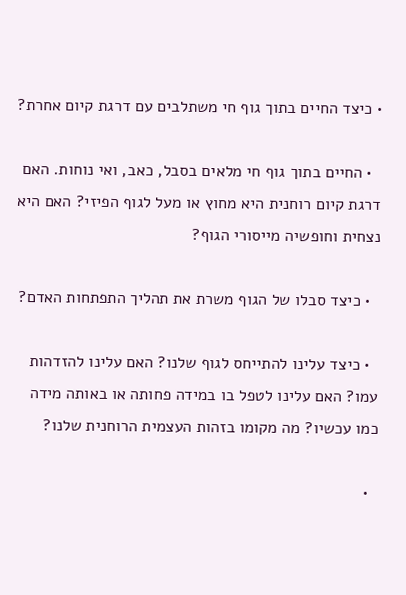• כיצד החיים בתוך גוף חי משתלבים עם דרגת קיום אחרת?

  • החיים בתוך גוף חי מלאים בסבל, כאב, ואי נוחות. האם דרגת קיום רוחנית היא מחוץ או מעל לגוף הפיזי? האם היא נצחית וחופשיה מייסורי הגוף?

  • כיצד סבלו של הגוף משרת את תהליך התפתחות האדם?

  • כיצד עלינו להתייחס לגוף שלנו? האם עלינו להזדהות עמו? האם עלינו לטפל בו במידה פחותה או באותה מידה כמו עכשיו? מה מקומו בזהות העצמית הרוחנית שלנו?

  •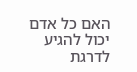האם כל אדם יכול להגיע לדרגת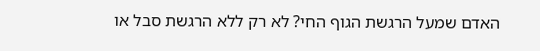האדם שמעל הרגשת הגוף החי? לא רק ללא הרגשת סבל או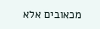מכאובים אלא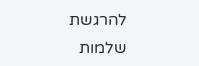להרגשת שלמות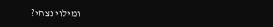ומילוי נצחי?